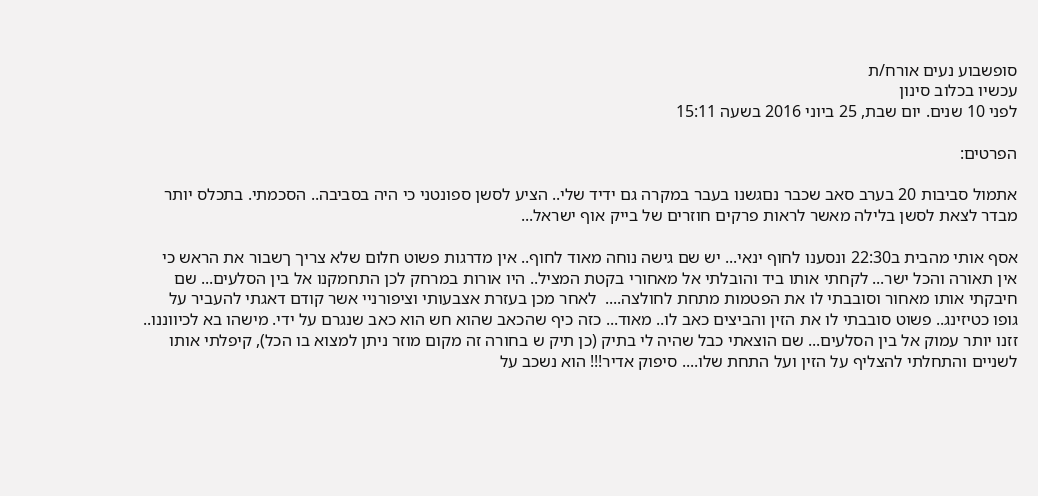סופשבוע נעים אורח/ת
עכשיו בכלוב סינון
לפני 10 שנים. יום שבת, 25 ביוני 2016 בשעה 15:11

הפרטים:

אתמול סביבות 20 בערב סאב שכבר נםגשנו בעבר במקרה גם ידיד שלי.. הציע לסשן ספונטני כי היה בסביבה.. הסכמתי. בתכלס יותר מבדר לצאת לסשן בלילה מאשר לראות פרקים חוזרים של בייק אוף ישראל...

אסף אותי מהבית ב22:30 ונסענו לחוף ינאי... יש שם גישה נוחה מאוד לחוף.. אין מדרגות פשוט חלום שלא צריך ךשבור את הראש כי אין תאורה והכל ישר... לקחתי אותו ביד והובלתי אל מאחורי בקטת המציל.. היו אורות במרחק לכן התחמקנו אל בין הסלעים... שם חיבקתי אותו מאחור וסובבתי לו את הפטמות מתחת לחולצה....  לאחר מכן בעזרת אצבעותי וציפורניי אשר קודם דאגתי להעביר על גופו כטיזינג.. פשוט סובבתי לו את הזין והביצים כאב לו.. מאוד... כזה כיף שהכאב שהוא חש הוא כאב שנגרם על ידי. מישהו בא לכיווננו.. זזנו יותר עמוק אל בין הסלעים... שם הוצאתי כבל שהיה לי בתיק (כן תיק ש בחורה זה מקום מוזר ניתן למצוא בו הכל), קיפלתי אותו לשניים והתחלתי להצליף על הזין ועל התחת שלו.... סיפוק אדיר!!! הוא נשכב על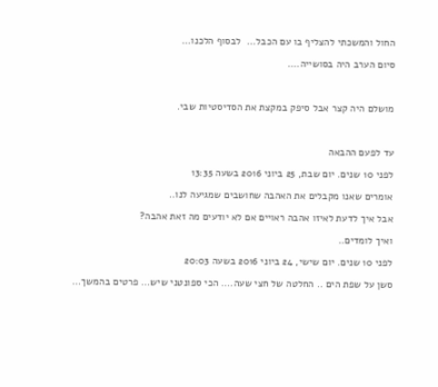החול והמשכתי להצליף בו עם הכבל...  לבסוף הלכנו...

סיום הערב היה בסושייה....



מושלם היה קצר אבל סיפק במקצת את הסדיסטיות שבי.



עד לפעם ההבאה

לפני 10 שנים. יום שבת, 25 ביוני 2016 בשעה 13:35

אומרים שאנו מקבלים את האהבה שחושבים שמגיעה לנו..

אבל איך לדעת לאיזו אהבה ראויים אם לא יודעים מה זאת אהבה?

ואיך לומדים..

לפני 10 שנים. יום שישי, 24 ביוני 2016 בשעה 20:03

סשן על שפת הים .. החלטה של חצי שעה.... הכי ספונטני שיש... פרטים בהמשך...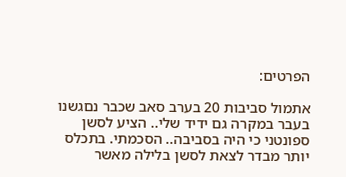הפרטים:

אתמול סביבות 20 בערב סאב שכבר נםגשנו בעבר במקרה גם ידיד שלי.. הציע לסשן ספונטני כי היה בסביבה.. הסכמתי. בתכלס יותר מבדר לצאת לסשן בלילה מאשר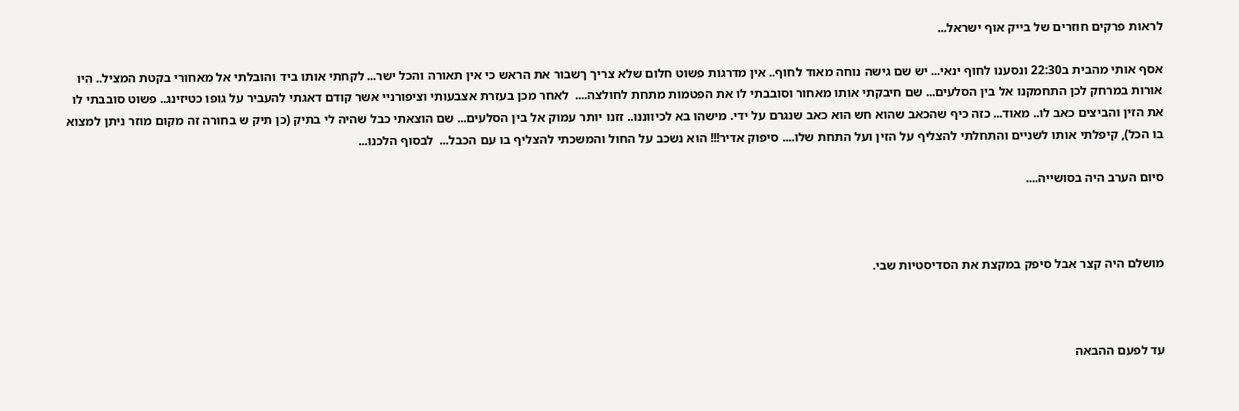לראות פרקים חוזרים של בייק אוף ישראל...

אסף אותי מהבית ב22:30 ונסענו לחוף ינאי... יש שם גישה נוחה מאוד לחוף.. אין מדרגות פשוט חלום שלא צריך ךשבור את הראש כי אין תאורה והכל ישר... לקחתי אותו ביד והובלתי אל מאחורי בקטת המציל.. היו אורות במרחק לכן התחמקנו אל בין הסלעים... שם חיבקתי אותו מאחור וסובבתי לו את הפטמות מתחת לחולצה....  לאחר מכן בעזרת אצבעותי וציפורניי אשר קודם דאגתי להעביר על גופו כטיזינג.. פשוט סובבתי לו את הזין והביצים כאב לו.. מאוד... כזה כיף שהכאב שהוא חש הוא כאב שנגרם על ידי. מישהו בא לכיווננו.. זזנו יותר עמוק אל בין הסלעים... שם הוצאתי כבל שהיה לי בתיק (כן תיק ש בחורה זה מקום מוזר ניתן למצוא בו הכל), קיפלתי אותו לשניים והתחלתי להצליף על הזין ועל התחת שלו.... סיפוק אדיר!!! הוא נשכב על החול והמשכתי להצליף בו עם הכבל...  לבסוף הלכנו...

סיום הערב היה בסושייה....



מושלם היה קצר אבל סיפק במקצת את הסדיסטיות שבי.



עד לפעם ההבאה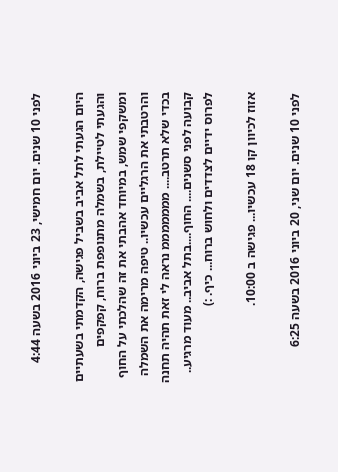לפני 10 שנים. יום חמישי, 23 ביוני 2016 בשעה 4:44

היום הגעתי לתל אביב בשביל פגישה, הקדמתי בשעתיים והגעתי לטיילת, בשמלה מתנופפת ברוח, קפקפים ומשקפי שמש, במיוחד אהבתי את זה שהלכתי על החוף והרטבתי את הרגליים עכשיו.. טיפה מרימה את השמלה בכדי שלא תרטב.... מממממממ נראה לי זאת תהיה תחנה קבועה לפני סשנים.... החוף....בתל אביב.. מעוד מרגיע.. לפרוס ידיים לצדדים ולחוש ברוח... כיף. :)

אזוז לכיוון קו 18 עכשיו... פגישה ב 10:00.

לפני 10 שנים. יום שני, 20 ביוני 2016 בשעה 6:25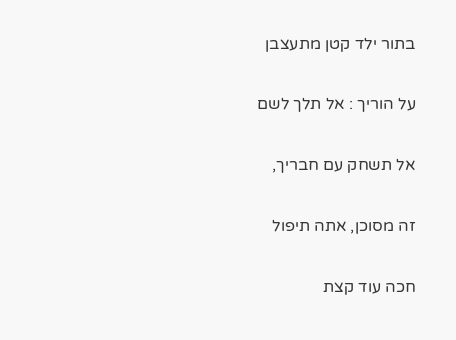בתור ילד קטן מתעצבן

על הוריך : אל תלך לשם

אל תשחק עם חבריך,

זה מסוכן, אתה תיפול

חכה עוד קצת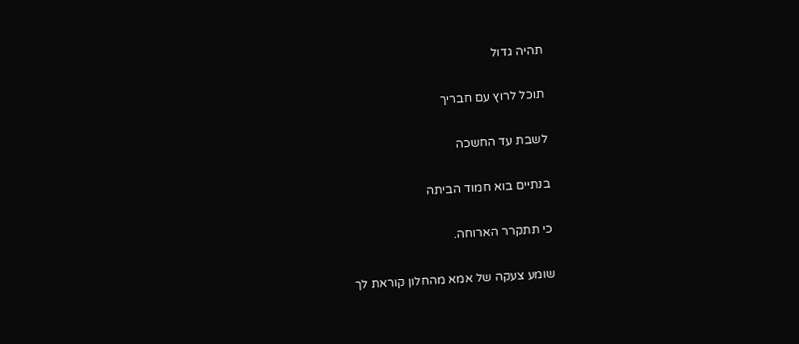תהיה גדול

תוכל לרוץ עם חבריך

לשבת עד החשכה

בנתיים בוא חמוד הביתה

כי תתקרר הארוחה.

שומע צעקה של אמא מהחלון קוראת לך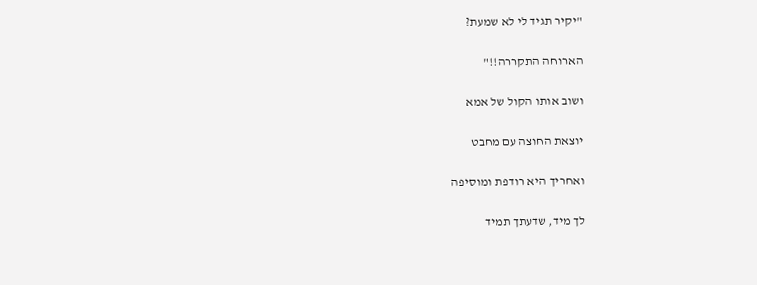"יקיר תגיד לי לא שמעת?

הארוחה התקררה!!"

ושוב אותו הקול של אמא

יוצאת החוצה עם מחבט

ואחריך היא רודפת ומוסיפה

לך מיד, שדעתך תמיד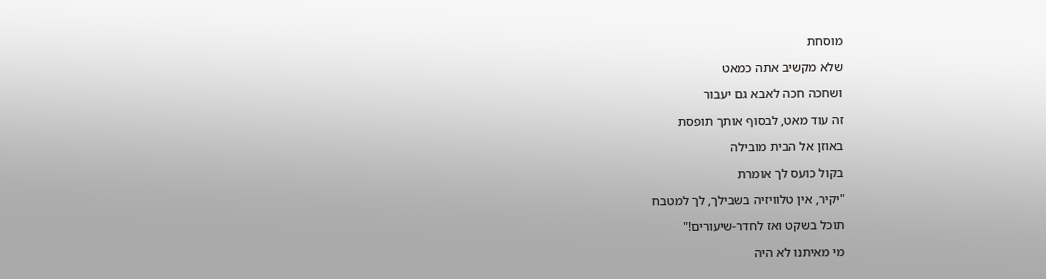מוסחת

שלא מקשיב אתה כמאט

ושחכה חכה לאבא גם יעבור

זה עוד מאט, לבסוף אותך תופסת

באוזן אל הבית מובילה

בקול כועס לך אומרת

"יקיר, אין טלוויזיה בשבילך, לך למטבח

תוכל בשקט ואז לחדר-שיעורים!"

מי מאיתנו לא היה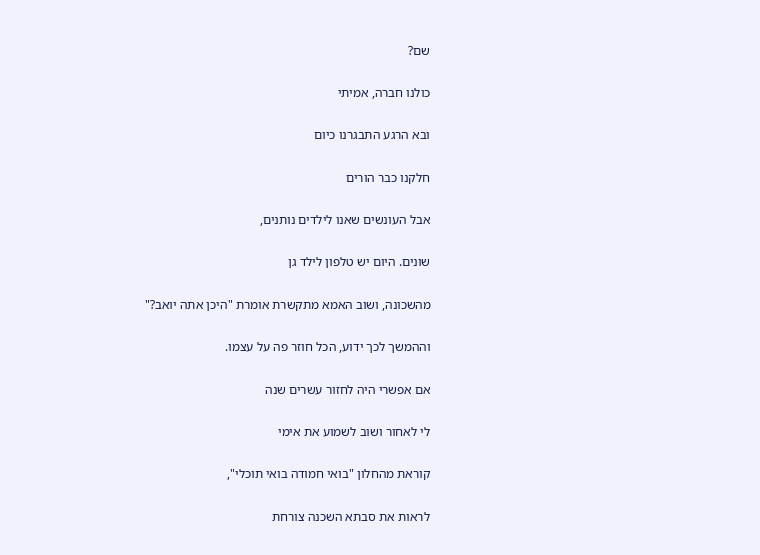שם?

כולנו חברה, אמיתי

ובא הרגע התבגרנו כיום

חלקנו כבר הורים

אבל העונשים שאנו לילדים נותנים,

שונים. היום יש טלפון לילד גן

מהשכונה, ושוב האמא מתקשרת אומרת "היכן אתה יואב?"

וההמשך לכך ידוע, הכל חוזר פה על עצמו.

אם אפשרי היה לחזור עשרים שנה

לי לאחור ושוב לשמוע את אימי

קוראת מהחלון "בואי חמודה בואי תוכלי",

לראות את סבתא השכנה צורחת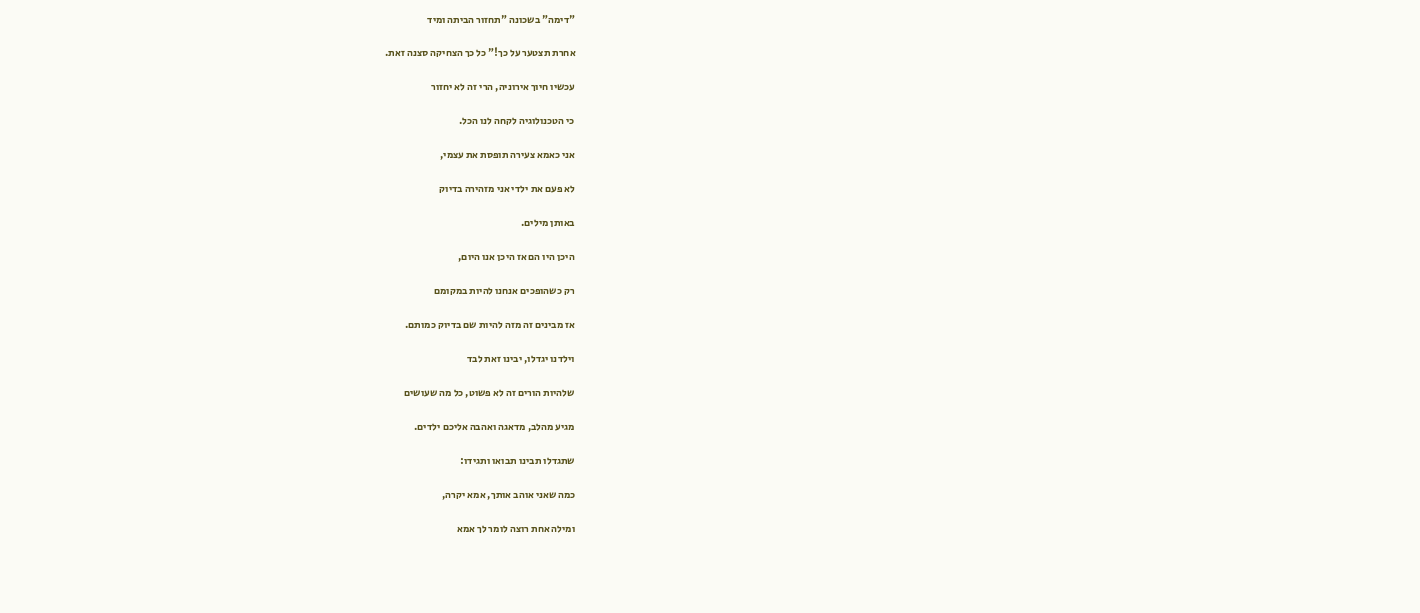"דימה" בשכונה "תחזור הביתה ומיד

אחרת תצטער על כך!" כל כך הצחיקה סצנה זאת.

עכשיו חיוך אירוניה, הרי זה לא יחזור

כי הטכנולוגיה לקחה לנו הכל.

אני כאמא צעירה תופסת את עצמי,

לא פעם את ילדי אני מזהירה בדיוק

באותן מילים.

היכן היו הם אז היכן אנו היום,

רק כשהופכים אנחנו להיות במקומם

אז מבינים זה מזה להיות שם בדיוק כמותם.

וילדנו יגדלו, יבינו זאת לבד

שלהיות הורים זה לא פשוט, כל מה שעושים

מגיע מהלב, מדאגה ואהבה אליכם ילדים.

שתגדלו תבינו תבואו ותגידו:

כמה שאני אוהב אותך, אמא יקרה,

ומילה אחת רוצה לומר לך אמא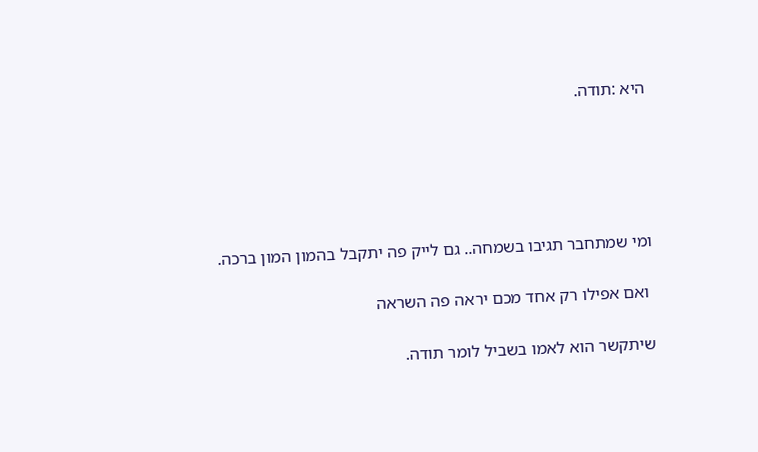היא :תודה.





ומי שמתחבר תגיבו בשמחה.. גם לייק פה יתקבל בהמון המון ברכה.

 ואם אפילו רק אחד מכם יראה פה השראה

שיתקשר הוא לאמו בשביל לומר תודה.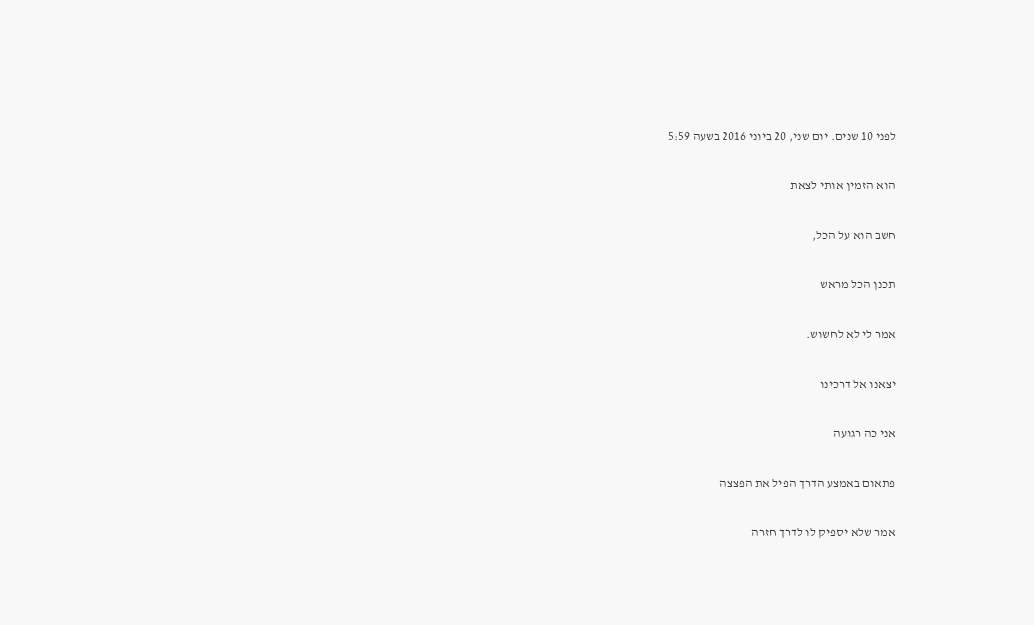לפני 10 שנים. יום שני, 20 ביוני 2016 בשעה 5:59

הוא הזמין אותי לצאת

חשב הוא על הכל,

תכנן הכל מראש

אמר לי לא לחשוש.

יצאנו אל דרכינו

אני כה רגועה

פתאום באמצע הדרך הפיל את הפצצה

אמר שלא יספיק לו לדרך חזרה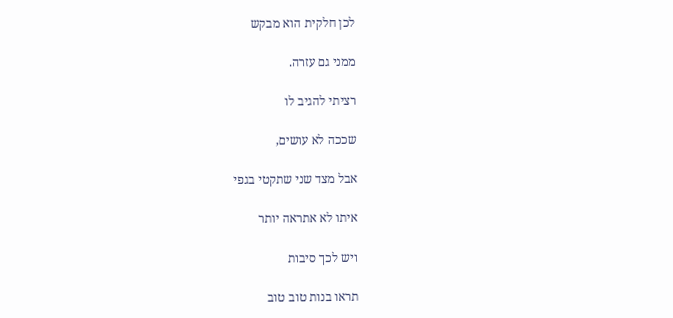לכן חלקית הוא מבקש

ממני גם עזרה.

רציתי להגיב לו

שככה לא עושים,

אבל מצד שני שתקטי בגפי

איתו לא אתראה יותר

ויש לכך סיבות

תראו בנות טוב טוב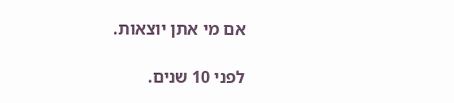אם מי אתן יוצאות.

לפני 10 שנים.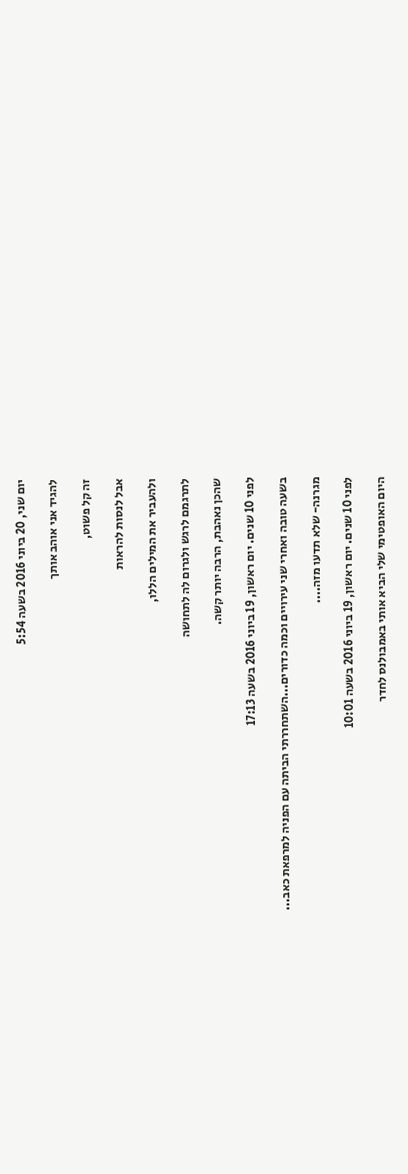יום שני, 20 ביוני 2016 בשעה 5:54

להגיד אני אוהב אותך

זה קל פשוט,

אבל לנסות להראות

ולהעביר את המילים הללו,

לתרגמם לרגש ולגרום לה לתחושה

שהכן נאהבת, הרבה יותר קשה.

לפני 10 שנים. יום ראשון, 19 ביוני 2016 בשעה 17:13

בשעה טובה ואחרי שני עירויים וכמה כדורים...השתחררתי הביתה עם הפניה למרפאת כאב...

מגרנה- שלא תדעו מזה....

לפני 10 שנים. יום ראשון, 19 ביוני 2016 בשעה 10:01

היום האופטימי שלי הביא אותי באמבולנס לחדר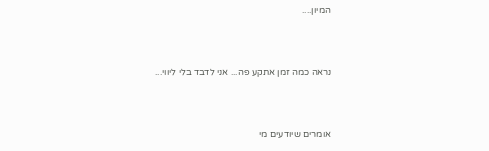המיון....



נראה כמה זמן אתקע פה... אני לדבד בלי ליווי...



אומרים שיודעים מי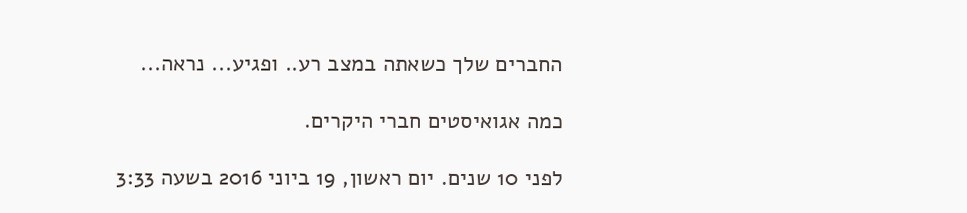החברים שלך כשאתה במצב רע.. ופגיע... נראה...

כמה אגואיסטים חברי היקרים.

לפני 10 שנים. יום ראשון, 19 ביוני 2016 בשעה 3:33